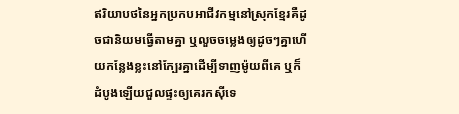ឥរិយាបថនៃអ្នកប្រកបអាជីវកម្មនៅស្រុកខ្មែរគឺដូចជានិយមធ្វើតាមគ្នា ឬលួចចម្លេងឲ្យដូចៗគ្នាហើយកន្លែងខ្លះនៅក្បែរគ្នាដើម្បីទាញម៉ូយពីគេ ឬក៏ដំបូងឡើយជួលផ្ទះឲ្យគេរកស៊ីទេ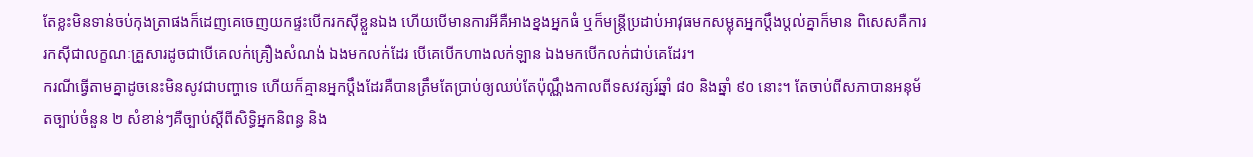តែខ្លះមិនទាន់ចប់កុងត្រាផងក៏ដេញគេចេញយកផ្ទះបើករកស៊ីខ្លួនឯង ហើយបើមានការអីគឺអាងខ្នងអ្នកធំ ឬក៏មន្ត្រីប្រដាប់អាវុធមកសម្លុតអ្នកប្តឹងប្ដល់គ្នាក៏មាន ពិសេសគឺការរកស៊ីជាលក្ខណៈគ្រួសារដូចជាបើគេលក់គ្រឿងសំណង់ ឯងមកលក់ដែរ បើគេបើកហាងលក់ឡាន ឯងមកបើកលក់ជាប់គេដែរ។
ករណីធ្វើតាមគ្នាដូចនេះមិនសូវជាបញ្ហាទេ ហើយក៏គ្មានអ្នកប្តឹងដែរគឺបានត្រឹមតែប្រាប់ឲ្យឈប់តែប៉ុណ្ណឹងកាលពីទសវត្សរ៍ឆ្នាំ ៨០ និងឆ្នាំ ៩០ នោះ។ តែចាប់ពីសភាបានអនុម័តច្បាប់ចំនួន ២ សំខាន់ៗគឺច្បាប់ស្តីពីសិទ្ធិអ្នកនិពន្ធ និង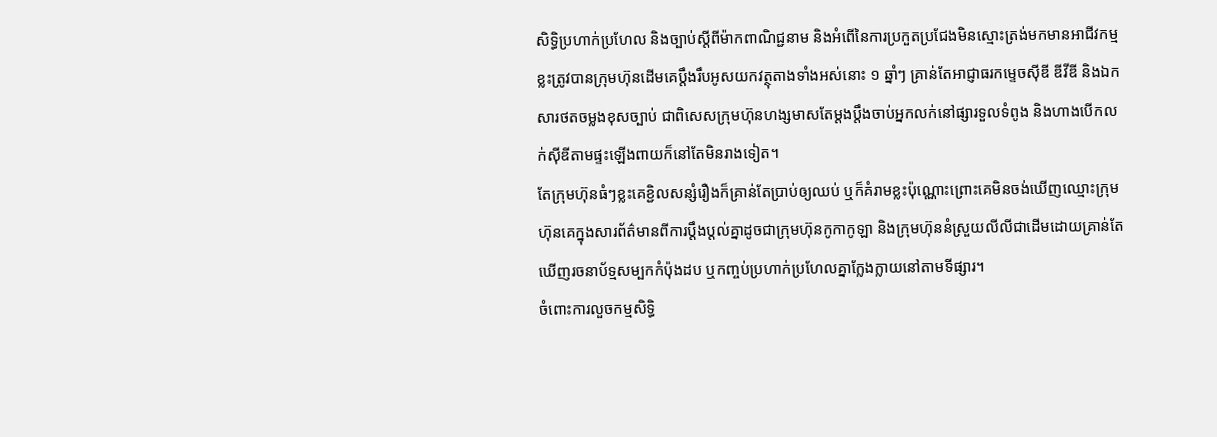សិទ្ធិប្រហាក់ប្រហែល និងច្បាប់ស្តីពីម៉ាកពាណិជ្ជនាម និងអំពើនៃការប្រកួតប្រជែងមិនស្មោះត្រង់មកមានអាជីវកម្មខ្លះត្រូវបានក្រុមហ៊ុនដើមគេប្តឹងរឹបអូសយកវត្ថុតាងទាំងអស់នោះ ១ ឆ្នាំៗ គ្រាន់តែអាជ្ញាធរកម្ទេចស៊ីឌី ឌីវីឌី និងឯកសារថតចម្លងខុសច្បាប់ ជាពិសេសក្រុមហ៊ុនហង្សមាសតែម្តងប្តឹងចាប់អ្នកលក់នៅផ្សារទួលទំពូង និងហាងបើកលក់ស៊ីឌីតាមផ្ទះឡើងពាយក៏នៅតែមិនរាងទៀត។
តែក្រុមហ៊ុនធំៗខ្លះគេខ្ជិលសន្សំរឿងក៏គ្រាន់តែប្រាប់ឲ្យឈប់ ឬក៏គំរាមខ្លះប៉ុណ្ណោះព្រោះគេមិនចង់ឃើញឈ្មោះក្រុមហ៊ុនគេក្នុងសារព័ត៌មានពីការប្តឹងប្តល់គ្នាដូចជាក្រុមហ៊ុនកូកាកូឡា និងក្រុមហ៊ុននំស្រួយលីលីជាដើមដោយគ្រាន់តែឃើញរចនាប័ទ្មសម្បកកំប៉ុងដប ឬកញ្ចប់ប្រហាក់ប្រហែលគ្នាក្លែងក្លាយនៅតាមទីផ្សារ។
ចំពោះការលួចកម្មសិទ្ធិ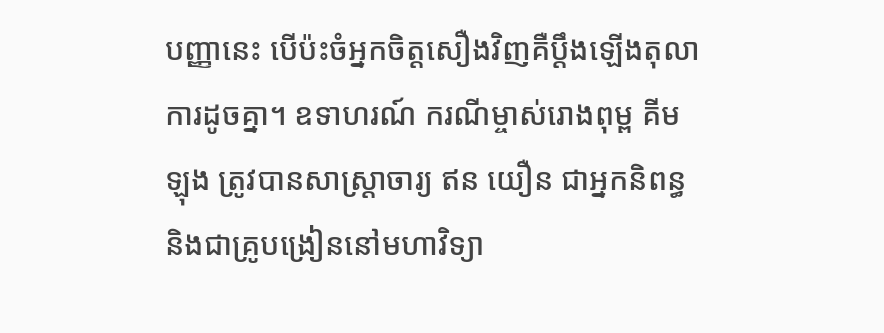បញ្ញានេះ បើប៉ះចំអ្នកចិត្តសឿងវិញគឺប្តឹងឡើងតុលាការដូចគ្នា។ ឧទាហរណ៍ ករណីម្ចាស់រោងពុម្ព គីម ឡុង ត្រូវបានសាស្ត្រាចារ្យ ឥន យឿន ជាអ្នកនិពន្ធ និងជាគ្រូបង្រៀននៅមហាវិទ្យា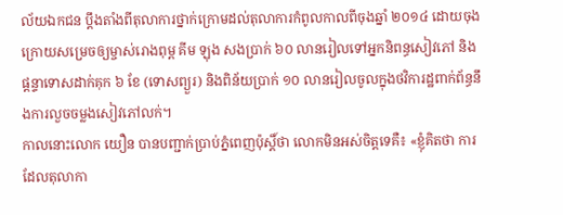ល័យឯកជន ប្តឹងតាំងពីតុលាការថ្នាក់ក្រោមដល់តុលាការកំពូលកាលពីចុងឆ្នាំ ២០១៤ ដោយចុងក្រោយសម្រេចឲ្យម្ចាស់រោងពុម្ព គីម ឡុង សងប្រាក់ ៦០ លានរៀលទៅអ្នកនិពន្ធសៀវភៅ និងផ្តន្ទាទោសដាក់គុក ៦ ខែ (ទោសព្យួរ) និងពិន័យប្រាក់ ១០ លានរៀលចូលក្នុងថវិការដ្ឋពាក់ព័ន្ធនឹងការលួចចម្លងសៀវភៅលក់។
កាលនោះលោក យឿន បានបញ្ជាក់ប្រាប់ភ្នំពេញប៉ុស្តិ៍ថា លោកមិនអស់ចិត្តទេគឺ៖ «ខ្ញុំគិតថា ការដែលតុលាកា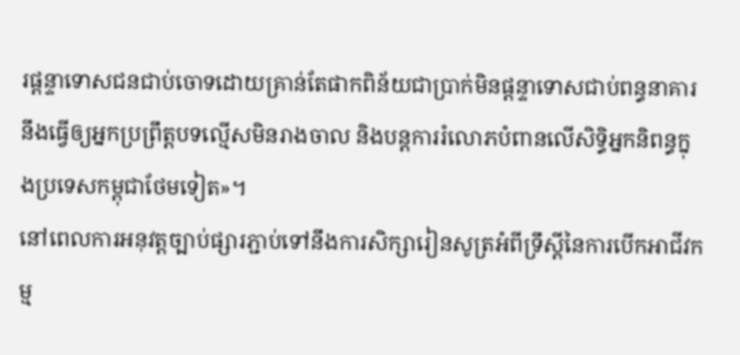រផ្តន្ទាទោសជនជាប់ចោទដោយគ្រាន់តែផាកពិន័យជាប្រាក់មិនផ្តន្ទាទោសជាប់ពន្ធនាគារនឹងធ្វើឲ្យអ្នកប្រព្រឹត្តបទល្មើសមិនរាងចាល និងបន្តការរំលោភបំពានលើសិទ្ធិអ្នកនិពន្ធក្នុងប្រទេសកម្ពុជាថែមទៀត»។
នៅពេលការអនុវត្តច្បាប់ផ្សារភ្ជាប់ទៅនឹងការសិក្សារៀនសូត្រអំពីទ្រឹស្តីនៃការបើកអាជីវកម្ម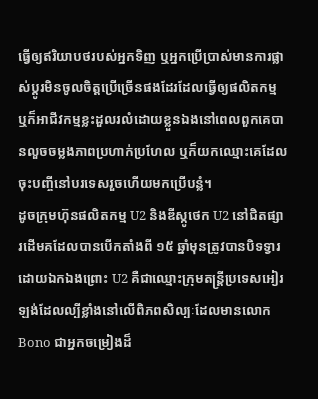ធ្វើឲ្យឥរិយាបថរបស់អ្នកទិញ ឬអ្នកប្រើប្រាស់មានការផ្លាស់ប្តូរមិនចូលចិត្តប្រើច្រើនផងដែរដែលធ្វើឲ្យផលិតកម្ម ឬក៏អាជីវកម្មខ្លះដួលរលំដោយខ្លួនឯងនៅពេលពួកគេបានលួចចម្លងភាពប្រហាក់ប្រហែល ឬក៏យកឈ្មោះគេដែលចុះបញ្ចីនៅបរទេសរួចហើយមកប្រើបន្លំ។
ដូចក្រុមហ៊ុនផលិតកម្ម U2 និងឌីស្កូថេក U2 នៅជិតផ្សារដើមគដែលបានបើកតាំងពី ១៥ ឆ្នាំមុនត្រូវបានបិទទ្វារដោយឯកឯងព្រោះ U2 គឺជាឈ្មោះក្រុមតន្ត្រីប្រទេសអៀរឡង់ដែលល្បីខ្លាំងនៅលើពិភពសិល្បៈដែលមានលោក Bono ជាអ្នកចម្រៀងដ៏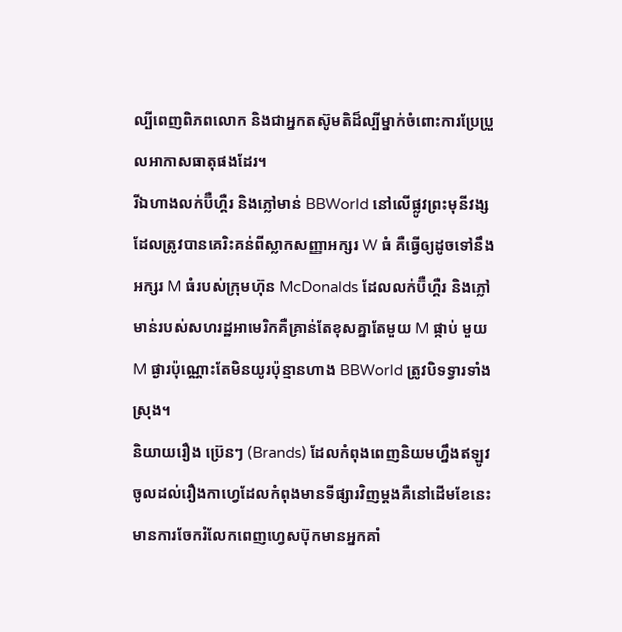ល្បីពេញពិភពលោក និងជាអ្នកតស៊ូមតិដ៏ល្បីម្នាក់ចំពោះការប្រែប្រួលអាកាសធាតុផងដែរ។
រីឯហាងលក់ប៊ឺហ្គឺរ និងភ្លៅមាន់ BBWorld នៅលើផ្លូវព្រះមុនីវង្សដែលត្រូវបានគេរិះគន់ពីស្លាកសញ្ញាអក្សរ W ធំ គឺធ្វើឲ្យដូចទៅនឹងអក្សរ M ធំរបស់ក្រុមហ៊ុន McDonalds ដែលលក់ប៊ឺហ្គឺរ និងភ្លៅមាន់របស់សហរដ្ឋអាមេរិកគឺគ្រាន់តែខុសគ្នាតែមួយ M ផ្កាប់ មួយ M ផ្ងារប៉ុណ្ណោះតែមិនយូរប៉ុន្មានហាង BBWorld ត្រូវបិទទ្វារទាំងស្រុង។
និយាយរឿង ប៊្រេនៗ (Brands) ដែលកំពុងពេញនិយមហ្នឹងឥឡូវចូលដល់រឿងកាហ្វេដែលកំពុងមានទីផ្សារវិញម្តងគឺនៅដើមខែនេះមានការចែករំលែកពេញហ្វេសប៊ុកមានអ្នកគាំ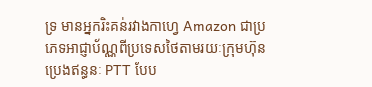ទ្រ មានអ្នករិះគន់រវាងកាហ្វេ Amazon ជាប្រភេទអាជ្ញាប័ណ្ណពីប្រទេសថៃតាមរយៈក្រុមហ៊ុនប្រេងឥន្ធនៈ PTT បែប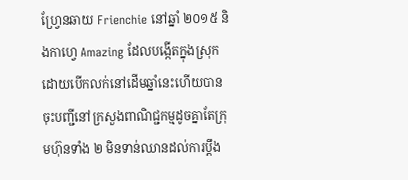ហ្វ្រែនឆាយ Frienchie នៅឆ្នាំ ២០១៥ និងកាហេ្វ Amazing ដែលបង្កើតក្នុងស្រុកដោយបើកលក់នៅដើមឆ្នាំនេះហើយបានចុះបញ្ជីនៅក្រសួងពាណិជ្ជកម្មដូចគ្នាតែក្រុមហ៊ុនទាំង ២ មិនទាន់ឈានដល់ការប្តឹង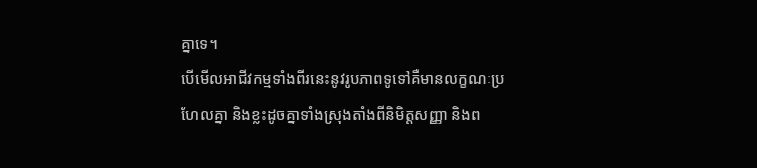គ្នាទេ។
បើមើលអាជីវកម្មទាំងពីរនេះនូវរូបភាពទូទៅគឺមានលក្ខណៈប្រហែលគ្នា និងខ្លះដូចគ្នាទាំងស្រុងតាំងពីនិមិត្តសញ្ញា និងព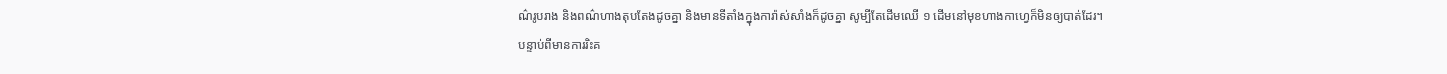ណ៌រូបរាង និងពណ៌ហាងតុបតែងដូចគ្នា និងមានទីតាំងក្នុងការ៉ាស់សាំងក៏ដូចគ្នា សូម្បីតែដើមឈើ ១ ដើមនៅមុខហាងកាហ្វេក៏មិនឲ្យបាត់ដែរ។
បន្ទាប់ពីមានការរិះគ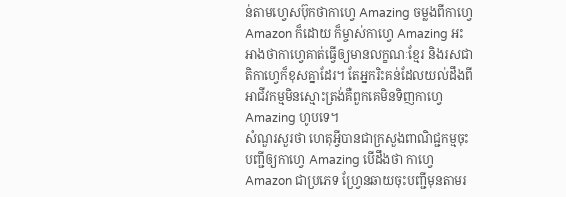ន់តាមហ្វេសប៊ុកថាកាហ្វេ Amazing ចម្លងពីកាហ្វេ Amazon ក៏ដោយ ក៏ម្ចាស់កាហ្វេ Amazing អះអាងថាកាហ្វេគាត់ធ្វើឲ្យមានលក្ខណៈខ្មែរ និងរសជាតិកាហ្វេក៏ខុសគ្នាដែរ។ តែអ្នករិះគន់ដែលយល់ដឹងពីអាជីវកម្មមិនស្មោះត្រង់គឺពួកគេមិនទិញកាហ្វេ Amazing ហូបទេ។
សំណួរសួរថា ហេតុអ្វីបានជាក្រសួងពាណិជ្ជកម្មចុះបញ្ជីឲ្យកាហ្វេ Amazing បើដឹងថា កាហ្វេ Amazon ជាប្រភេទ ហ្វ្រែនឆាយចុះបញ្ជីមុនតាមរ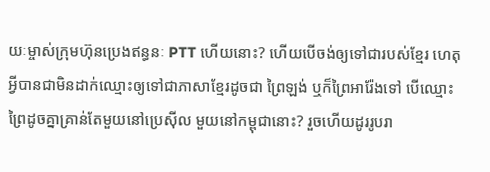យៈម្ចាស់ក្រុមហ៊ុនប្រេងឥន្ធនៈ PTT ហើយនោះ? ហើយបើចង់ឲ្យទៅជារបស់ខ្មែរ ហេតុអ្វីបានជាមិនដាក់ឈ្មោះឲ្យទៅជាភាសាខ្មែរដូចជា ព្រៃឡង់ ឬក៏ព្រៃអារ៉ែងទៅ បើឈ្មោះព្រៃដូចគ្នាគ្រាន់តែមួយនៅប្រេស៊ីល មួយនៅកម្ពុជានោះ? រួចហើយដូររូបរា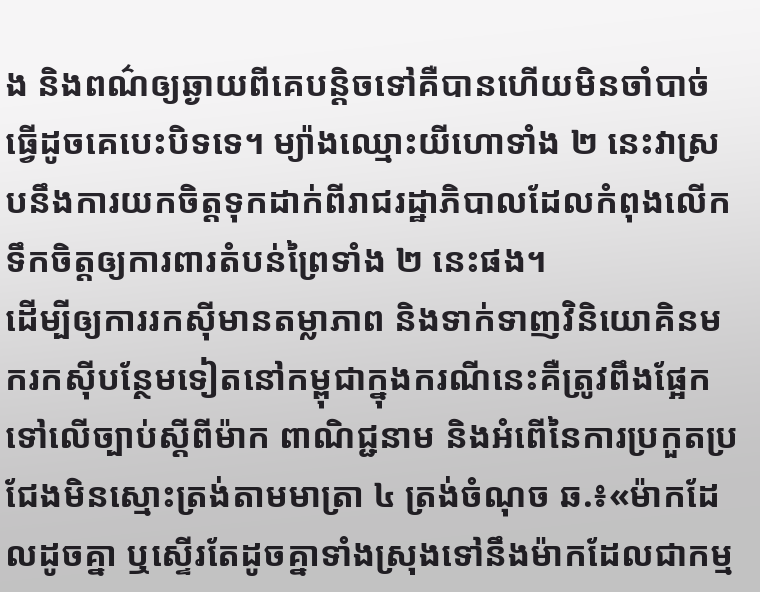ង និងពណ៌ឲ្យឆ្ងាយពីគេបន្តិចទៅគឺបានហើយមិនចាំបាច់ធ្វើដូចគេបេះបិទទេ។ ម្យ៉ាងឈ្មោះយីហោទាំង ២ នេះវាស្របនឹងការយកចិត្តទុកដាក់ពីរាជរដ្ឋាភិបាលដែលកំពុងលើកទឹកចិត្តឲ្យការពារតំបន់ព្រៃទាំង ២ នេះផង។
ដើម្បីឲ្យការរកស៊ីមានតម្លាភាព និងទាក់ទាញវិនិយោគិនមករកស៊ីបន្ថែមទៀតនៅកម្ពុជាក្នុងករណីនេះគឺត្រូវពឹងផ្អែកទៅលើច្បាប់ស្តីពីម៉ាក ពាណិជ្ជនាម និងអំពើនៃការប្រកួតប្រជែងមិនស្មោះត្រង់តាមមាត្រា ៤ ត្រង់ចំណុច ឆ.៖«ម៉ាកដែលដូចគ្នា ឬស្ទើរតែដូចគ្នាទាំងស្រុងទៅនឹងម៉ាកដែលជាកម្ម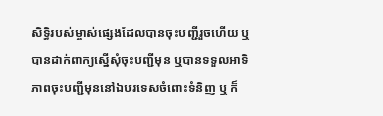សិទ្ធិរបស់ម្ចាស់ផ្សេងដែលបានចុះបញ្ជីរួចហើយ ឬបានដាក់ពាក្យស្នើសុំចុះបញ្ជីមុន ឬបានទទួលអាទិភាពចុះបញ្ជីមុននៅឯបរទេសចំពោះទំនិញ ឬ ក៏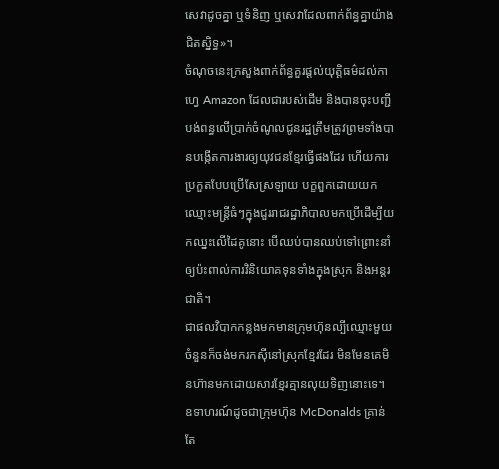សេវាដូចគ្នា ឬទំនិញ ឬសេវាដែលពាក់ព័ន្ធគ្នាយ៉ាងជិតស្និទ្ធ»។
ចំណុចនេះក្រសួងពាក់ព័ន្ធគួរផ្ដល់យុត្តិធម៌ដល់កាហ្វេ Amazon ដែលជារបស់ដើម និងបានចុះបញ្ជីបង់ពន្ធលើប្រាក់ចំណូលជូនរដ្ឋត្រឹមត្រូវព្រមទាំងបានបង្កើតការងារឲ្យយុវជនខ្មែរធ្វើផងដែរ ហើយការប្រកួតបែបប្រើសែស្រឡាយ បក្ខពួកដោយយកឈ្មោះមន្ត្រីធំៗក្នុងជួររាជរដ្ឋាភិបាលមកប្រើដើម្បីយកឈ្នះលើដៃគូនោះ បើឈប់បានឈប់ទៅព្រោះនាំឲ្យប៉ះពាល់ការវិនិយោគទុនទាំងក្នុងស្រុក និងអន្តរជាតិ។
ជាផលវិបាកកន្លងមកមានក្រុមហ៊ុនល្បីឈ្មោះមួយចំនួនក៏ចង់មករកស៊ីនៅស្រុកខ្មែរដែរ មិនមែនគេមិនហ៊ានមកដោយសារខ្មែរគ្មានលុយទិញនោះទេ។
ឧទាហរណ៍ដូចជាក្រុមហ៊ុន McDonalds គ្រាន់តែ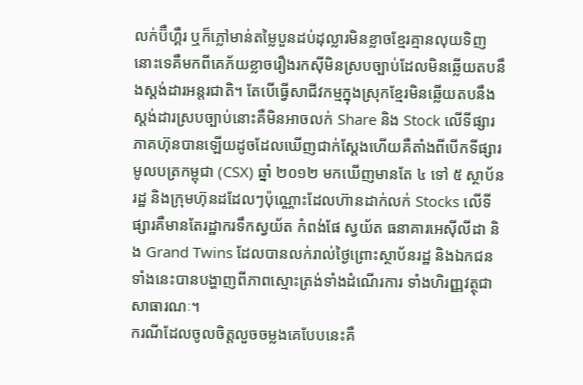លក់ប៊ឺហ្គឺរ ឬក៏ភ្លៅមាន់តម្លៃបួនដប់ដុល្លារមិនខ្លាចខ្មែរគ្មានលុយទិញនោះទេគឺមកពីគេភ័យខ្លាចរឿងរកស៊ីមិនស្របច្បាប់ដែលមិនឆ្លើយតបនឹងស្តង់ដារអន្តរជាតិ។ តែបើធ្វើសាជីវកម្មក្នុងស្រុកខ្មែរមិនឆ្លើយតបនឹងស្តង់ដារស្របច្បាប់នោះគឺមិនអាចលក់ Share និង Stock លើទីផ្សារភាគហ៊ុនបានឡើយដូចដែលឃើញជាក់ស្តែងហើយគឺតាំងពីបើកទីផ្សារមូលបត្រកម្ពុជា (CSX) ឆ្នាំ ២០១២ មកឃើញមានតែ ៤ ទៅ ៥ ស្ថាប័នរដ្ឋ និងក្រុមហ៊ុនដដែលៗប៉ុណ្ណោះដែលហ៊ានដាក់លក់ Stocks លើទីផ្សារគឺមានតែរដ្ឋាករទឹកស្វយ័ត កំពង់ផែ ស្វយ័ត ធនាគារអេស៊ីលីដា និង Grand Twins ដែលបានលក់រាល់ថ្ងៃព្រោះស្ថាប័នរដ្ឋ និងឯកជនទាំងនេះបានបង្ហាញពីភាពស្មោះត្រង់ទាំងដំណើរការ ទាំងហិរញ្ញវត្ថុជាសាធារណៈ។
ករណីដែលចូលចិត្តលួចចម្លងគេបែបនេះគឺ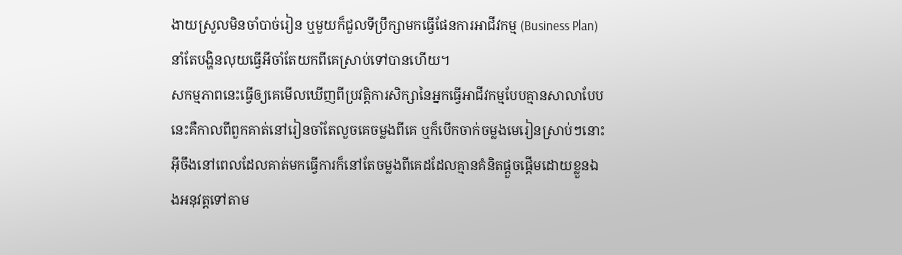ងាយស្រួលមិនចាំបាច់រៀន ឬមួយក៏ជួលទីប្រឹក្សាមកធ្វើផែនការអាជីវកម្ម (Business Plan) នាំតែបង្ហិនលុយធ្វើអីចាំតែយកពីគេស្រាប់ទៅបានហើយ។
សកម្មភាពនេះធ្វើឲ្យគេមើលឃើញពីប្រវត្តិការសិក្សានៃអ្នកធ្វើអាជីវកម្មបែបគ្មានសាលាបែបនេះគឺកាលពីពួកគាត់នៅរៀនចាំតែលួចគេចម្លងពីគេ ឬក៏បើកចាក់ចម្លងមេរៀនស្រាប់ៗនោះអ៊ីចឹងនៅពេលដែលគាត់មកធ្វើការក៏នៅតែចម្លងពីគេដដែលគ្មានគំនិតផ្តួចផ្តើមដោយខ្លួនឯងអនុវត្តទៅតាម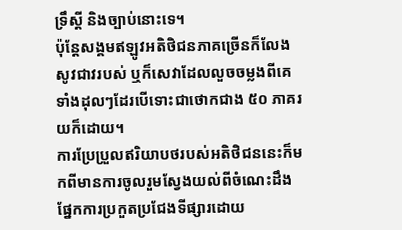ទ្រឹស្តី និងច្បាប់នោះទេ។
ប៉ុន្តែសង្គមឥឡូវអតិថិជនភាគច្រើនក៏លែងសូវជាវរបស់ ឬក៏សេវាដែលលួចចម្លងពីគេទាំងដុលៗដែរបើទោះជាថោកជាង ៥០ ភាគរយក៏ដោយ។
ការប្រែប្រួលឥរិយាបថរបស់អតិថិជននេះក៏មកពីមានការចូលរួមស្វែងយល់ពីចំណេះដឹងផ្នែកការប្រកួតប្រជែងទីផ្សារដោយ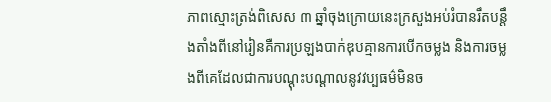ភាពស្មោះត្រង់ពិសេស ៣ ឆ្នាំចុងក្រោយនេះក្រសួងអប់រំបានរឹតបន្តឹងតាំងពីនៅរៀនគឺការប្រឡងបាក់ឌុបគ្មានការបើកចម្លង និងការចម្លងពីគេដែលជាការបណ្ដុះបណ្ដាលនូវវប្បធម៌មិនច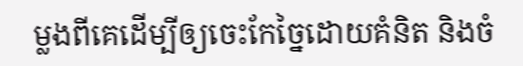ម្លងពីគេដើម្បីឲ្យចេះកែច្នៃដោយគំនិត និងចំ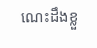ណេះដឹងខ្លួ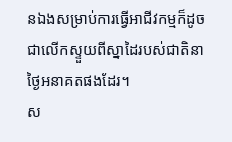នឯងសម្រាប់ការធ្វើអាជីវកម្មក៏ដូចជាលើកស្ទួយពីស្នាដៃរបស់ជាតិនាថ្ងៃអនាគតផងដែរ។
ស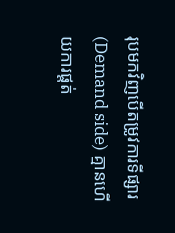រុបមកវិញបើតម្រូវការទីផ្សារ (Demand side) គ្មានហើយការផ្តត់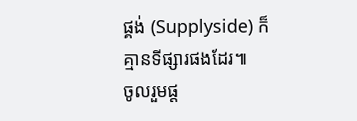ផ្គង់ (Supplyside) ក៏គ្មានទីផ្សារផងដែរ៕
ចូលរួមផ្ត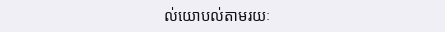ល់យោបល់តាមរយៈ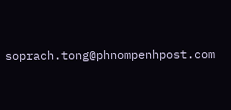soprach.tong@phnompenhpost.com